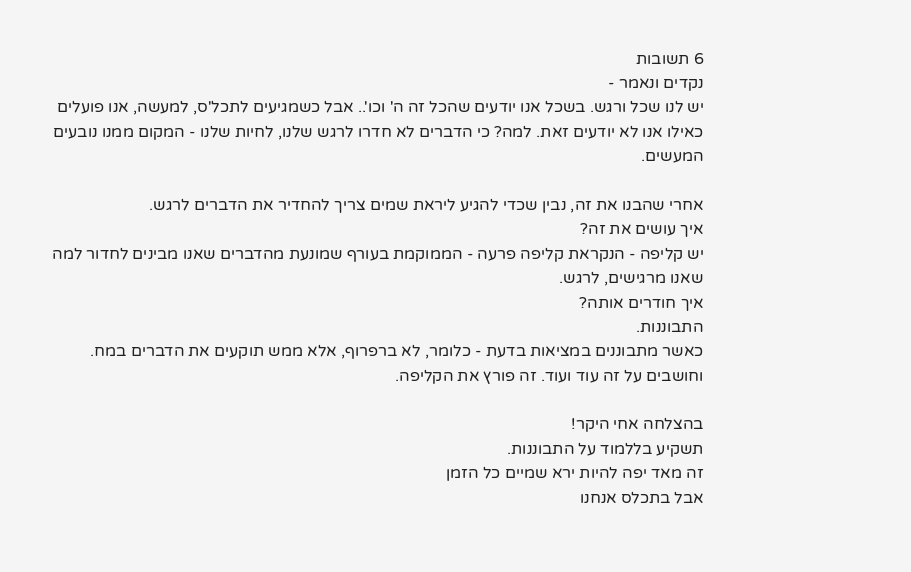6 תשובות
נקדים ונאמר -
יש לנו שכל ורגש. בשכל אנו יודעים שהכל זה ה' וכו'.. אבל כשמגיעים לתכל'ס, למעשה, אנו פועלים כאילו אנו לא יודעים זאת. למה? כי הדברים לא חדרו לרגש שלנו, לחיות שלנו - המקום ממנו נובעים המעשים.

אחרי שהבנו את זה, נבין שכדי להגיע ליראת שמים צריך להחדיר את הדברים לרגש.
איך עושים את זה?
יש קליפה - הנקראת קליפה פרעה - הממוקמת בעורף שמונעת מהדברים שאנו מבינים לחדור למה שאנו מרגישים, לרגש.
איך חודרים אותה?
התבוננות.
כאשר מתבוננים במציאות בדעת - כלומר, לא ברפרוף, אלא ממש תוקעים את הדברים במח. וחושבים על זה עוד ועוד. זה פורץ את הקליפה.

בהצלחה אחי היקר!
תשקיע בללמוד על התבוננות.
זה מאד יפה להיות ירא שמיים כל הזמן
אבל בתכלס אנחנו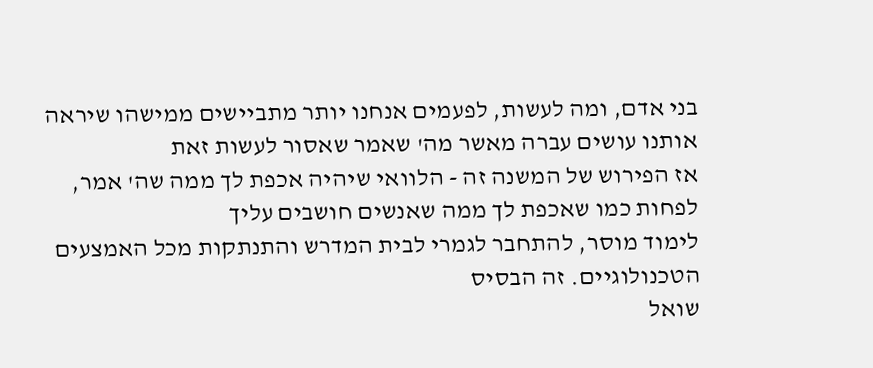בני אדם, ומה לעשות, לפעמים אנחנו יותר מתביישים ממישהו שיראה אותנו עושים עברה מאשר מה' שאמר שאסור לעשות זאת
אז הפירוש של המשנה זה - הלוואי שיהיה אכפת לך ממה שה' אמר, לפחות כמו שאכפת לך ממה שאנשים חושבים עליך
לימוד מוסר, להתחבר לגמרי לבית המדרש והתנתקות מכל האמצעים הטכנולוגיים. זה הבסיס
שואל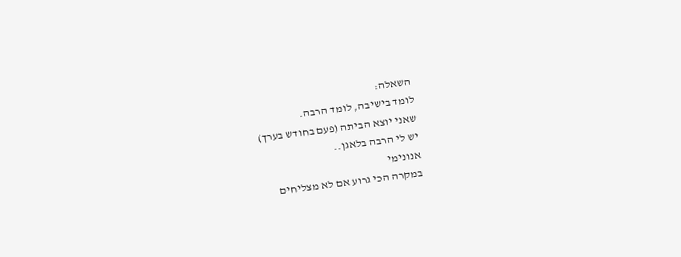השאלה:
לומד בישיבה, לומד הרבה.
שאני יוצא הביתה (פעם בחודש בערך)
יש לי הרבה בלאגן..
אנונימי
במקרה הכי גרוע אם לא מצליחים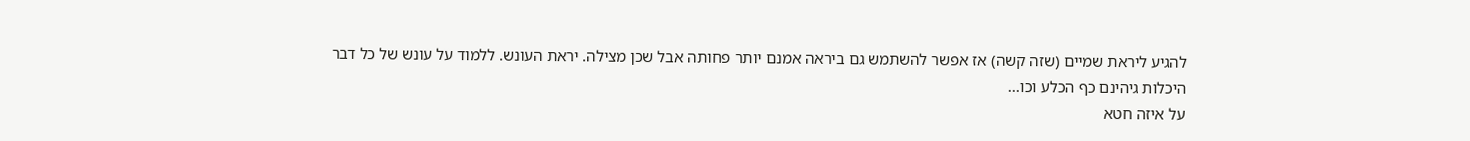להגיע ליראת שמיים (שזה קשה) אז אפשר להשתמש גם ביראה אמנם יותר פחותה אבל שכן מצילה. יראת העונש. ללמוד על עונש של כל דבר היכלות גיהינם כף הכלע וכו...
על איזה חטא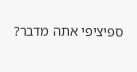ספיציפי אתה מדבר?